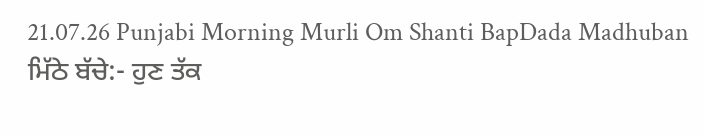21.07.26 Punjabi Morning Murli Om Shanti BapDada Madhuban
ਮਿੱਠੇ ਬੱਚੇ:- ਹੁਣ ਤੱਕ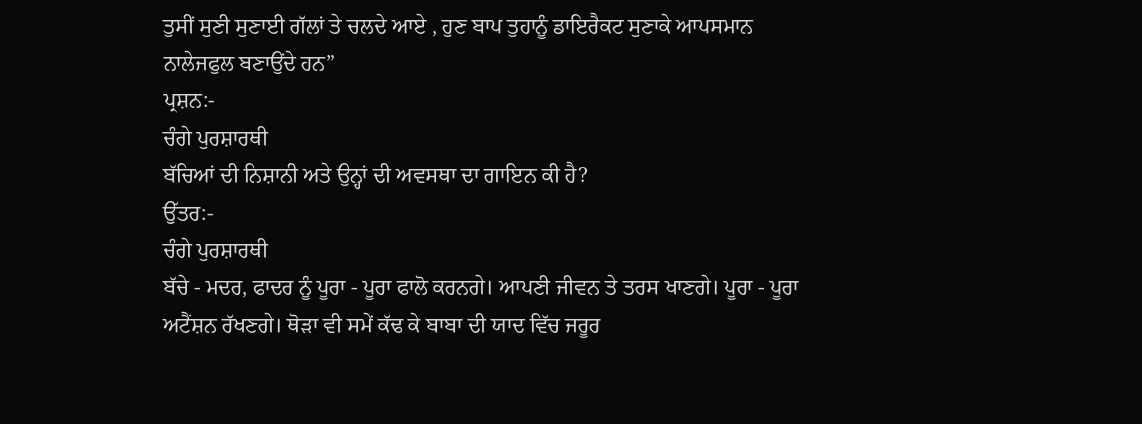ਤੁਸੀਂ ਸੁਣੀ ਸੁਣਾਈ ਗੱਲਾਂ ਤੇ ਚਲਦੇ ਆਏ , ਹੁਣ ਬਾਪ ਤੁਹਾਨੂੰ ਡਾਇਰੈਕਟ ਸੁਣਾਕੇ ਆਪਸਮਾਨ
ਨਾਲੇਜਫੁਲ ਬਣਾਉਂਦੇ ਹਨ”
ਪ੍ਰਸ਼ਨ:-
ਚੰਗੇ ਪੁਰਸ਼ਾਰਥੀ
ਬੱਚਿਆਂ ਦੀ ਨਿਸ਼ਾਨੀ ਅਤੇ ਉਨ੍ਹਾਂ ਦੀ ਅਵਸਥਾ ਦਾ ਗਾਇਨ ਕੀ ਹੈ?
ਉੱਤਰ:-
ਚੰਗੇ ਪੁਰਸ਼ਾਰਥੀ
ਬੱਚੇ - ਮਦਰ, ਫਾਦਰ ਨੂੰ ਪੂਰਾ - ਪੂਰਾ ਫਾਲੋ ਕਰਨਗੇ। ਆਪਣੀ ਜੀਵਨ ਤੇ ਤਰਸ ਖਾਣਗੇ। ਪੂਰਾ - ਪੂਰਾ
ਅਟੈਂਸ਼ਨ ਰੱਖਣਗੇ। ਥੋੜਾ ਵੀ ਸਮੇਂ ਕੱਢ ਕੇ ਬਾਬਾ ਦੀ ਯਾਦ ਵਿੱਚ ਜਰੂਰ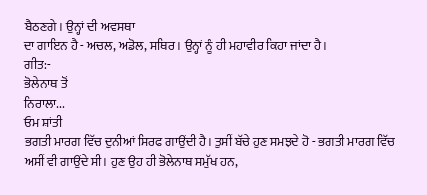ਬੈਠਣਗੇ। ਉਨ੍ਹਾਂ ਦੀ ਅਵਸਥਾ
ਦਾ ਗਾਇਨ ਹੈ - ਅਚਲ, ਅਡੋਲ, ਸਥਿਰ। ਉਨ੍ਹਾਂ ਨੂੰ ਹੀ ਮਹਾਵੀਰ ਕਿਹਾ ਜਾਂਦਾ ਹੈ।
ਗੀਤ:-
ਭੋਲੇਨਾਥ ਤੋਂ
ਨਿਰਾਲਾ...
ਓਮ ਸ਼ਾਂਤੀ
ਭਗਤੀ ਮਾਰਗ ਵਿੱਚ ਦੁਨੀਆਂ ਸਿਰਫ ਗਾਉਂਦੀ ਹੈ। ਤੁਸੀਂ ਬੱਚੇ ਹੁਣ ਸਮਝਦੇ ਹੋ - ਭਗਤੀ ਮਾਰਗ ਵਿੱਚ
ਅਸੀਂ ਵੀ ਗਾਉਂਦੇ ਸੀ। ਹੁਣ ਉਹ ਹੀ ਭੋਲੇਨਾਥ ਸਮੁੱਖ ਹਨ,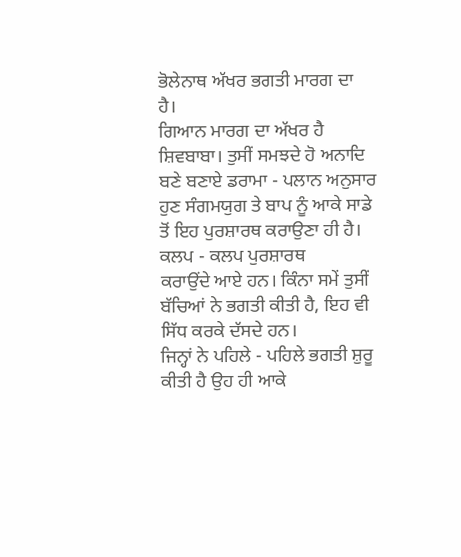ਭੋਲੇਨਾਥ ਅੱਖਰ ਭਗਤੀ ਮਾਰਗ ਦਾ ਹੈ।
ਗਿਆਨ ਮਾਰਗ ਦਾ ਅੱਖਰ ਹੈ ਸ਼ਿਵਬਾਬਾ। ਤੁਸੀਂ ਸਮਝਦੇ ਹੋ ਅਨਾਦਿ ਬਣੇ ਬਣਾਏ ਡਰਾਮਾ - ਪਲਾਨ ਅਨੁਸਾਰ
ਹੁਣ ਸੰਗਮਯੁਗ ਤੇ ਬਾਪ ਨੂੰ ਆਕੇ ਸਾਡੇ ਤੋਂ ਇਹ ਪੁਰਸ਼ਾਰਥ ਕਰਾਉਣਾ ਹੀ ਹੈ। ਕਲਪ - ਕਲਪ ਪੁਰਸ਼ਾਰਥ
ਕਰਾਉਂਦੇ ਆਏ ਹਨ। ਕਿੰਨਾ ਸਮੇਂ ਤੁਸੀਂ ਬੱਚਿਆਂ ਨੇ ਭਗਤੀ ਕੀਤੀ ਹੈ, ਇਹ ਵੀ ਸਿੱਧ ਕਰਕੇ ਦੱਸਦੇ ਹਨ।
ਜਿਨ੍ਹਾਂ ਨੇ ਪਹਿਲੇ - ਪਹਿਲੇ ਭਗਤੀ ਸ਼ੁਰੂ ਕੀਤੀ ਹੈ ਉਹ ਹੀ ਆਕੇ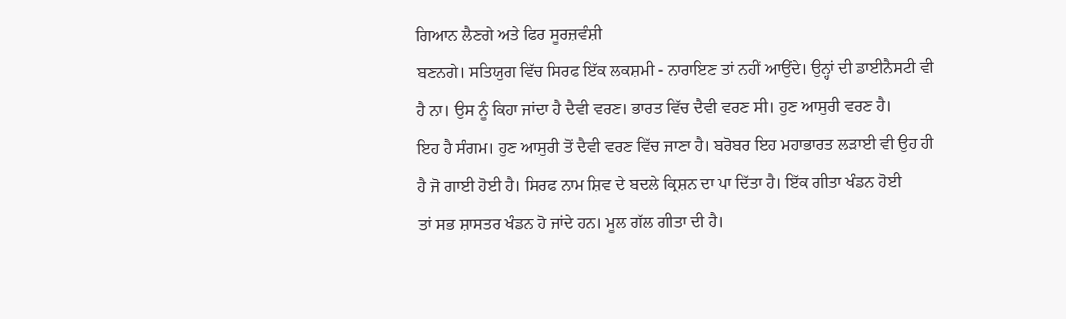ਗਿਆਨ ਲੈਣਗੇ ਅਤੇ ਫਿਰ ਸੂਰਜ਼ਵੰਸ਼ੀ
ਬਣਨਗੇ। ਸਤਿਯੁਗ ਵਿੱਚ ਸਿਰਫ ਇੱਕ ਲਕਸ਼ਮੀ - ਨਾਰਾਇਣ ਤਾਂ ਨਹੀਂ ਆਉਂਦੇ। ਉਨ੍ਹਾਂ ਦੀ ਡਾਈਨੈਸਟੀ ਵੀ
ਹੈ ਨਾ। ਉਸ ਨੂੰ ਕਿਹਾ ਜਾਂਦਾ ਹੈ ਦੈਵੀ ਵਰਣ। ਭਾਰਤ ਵਿੱਚ ਦੈਵੀ ਵਰਣ ਸੀ। ਹੁਣ ਆਸੁਰੀ ਵਰਣ ਹੈ।
ਇਹ ਹੈ ਸੰਗਮ। ਹੁਣ ਆਸੁਰੀ ਤੋਂ ਦੈਵੀ ਵਰਣ ਵਿੱਚ ਜਾਣਾ ਹੈ। ਬਰੋਬਰ ਇਹ ਮਹਾਭਾਰਤ ਲੜਾਈ ਵੀ ਉਹ ਹੀ
ਹੈ ਜੋ ਗਾਈ ਹੋਈ ਹੈ। ਸਿਰਫ ਨਾਮ ਸ਼ਿਵ ਦੇ ਬਦਲੇ ਕ੍ਰਿਸ਼ਨ ਦਾ ਪਾ ਦਿੱਤਾ ਹੈ। ਇੱਕ ਗੀਤਾ ਖੰਡਨ ਹੋਈ
ਤਾਂ ਸਭ ਸ਼ਾਸਤਰ ਖੰਡਨ ਹੋ ਜਾਂਦੇ ਹਨ। ਮੂਲ ਗੱਲ ਗੀਤਾ ਦੀ ਹੈ।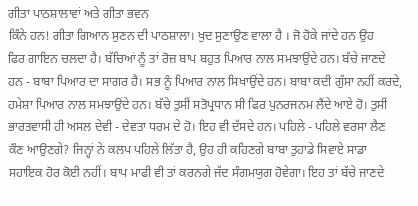ਗੀਤਾ ਪਾਠਸ਼ਾਲਾਵਾਂ ਅਤੇ ਗੀਤਾ ਭਵਨ
ਕਿੰਨੇ ਹਨ! ਗੀਤਾ ਗਿਆਨ ਸੁਣਨ ਦੀ ਪਾਠਸ਼ਾਲਾ। ਖੁਦ ਸੁਣਾਉਣ ਵਾਲਾ ਹੈ । ਜੋ ਹੋਕੇ ਜਾਂਦੇ ਹਨ ਉਹ
ਫਿਰ ਗਾਇਨ ਚਲਦਾ ਹੈ। ਬੱਚਿਆਂ ਨੂੰ ਤਾਂ ਰੋਜ਼ ਬਾਪ ਬਹੁਤ ਪਿਆਰ ਨਾਲ ਸਮਝਾਉਂਦੇ ਹਨ। ਬੱਚੇ ਜਾਣਦੇ
ਹਨ - ਬਾਬਾ ਪਿਆਰ ਦਾ ਸਾਗਰ ਹੈ। ਸਭ ਨੂੰ ਪਿਆਰ ਨਾਲ ਸਿਖਾਉਂਦੇ ਹਨ। ਬਾਬਾ ਕਦੀ ਗੁੱਸਾ ਨਹੀਂ ਕਰਦੇ,
ਹਮੇਸ਼ਾ ਪਿਆਰ ਨਾਲ ਸਮਝਾਉਂਦੇ ਹਨ। ਬੱਚੇ ਤੁਸੀਂ ਸਤੋਪ੍ਰਧਾਨ ਸੀ ਫਿਰ ਪੁਨਰਜਨਮ ਲੈਂਦੇ ਆਏ ਹੋ। ਤੁਸੀਂ
ਭਾਰਤਵਾਸੀ ਹੀ ਅਸਲ ਦੇਵੀ - ਦੇਵਤਾ ਧਰਮ ਦੇ ਹੋ। ਇਹ ਵੀ ਦੱਸਦੇ ਹਨ। ਪਹਿਲੇ - ਪਹਿਲੇ ਵਰਸਾ ਲੈਣ
ਕੌਣ ਆਉਣਗੇ? ਜਿਨ੍ਹਾਂ ਨੇ ਕਲਪ ਪਹਿਲੇ ਲਿੱਤਾ ਹੈ, ਉਹ ਹੀ ਕਹਿਣਗੇ ਬਾਬਾ ਤੁਹਾਡੇ ਸਿਵਾਏ ਸਾਡਾ
ਸਹਾਇਕ ਹੋਰ ਕੋਈ ਨਹੀਂ। ਬਾਪ ਮਾਫੀ ਵੀ ਤਾਂ ਕਰਨਗੇ ਜੱਦ ਸੰਗਮਯੁਗ ਹੋਵੇਗਾ। ਇਹ ਤਾਂ ਬੱਚੇ ਜਾਣਦੇ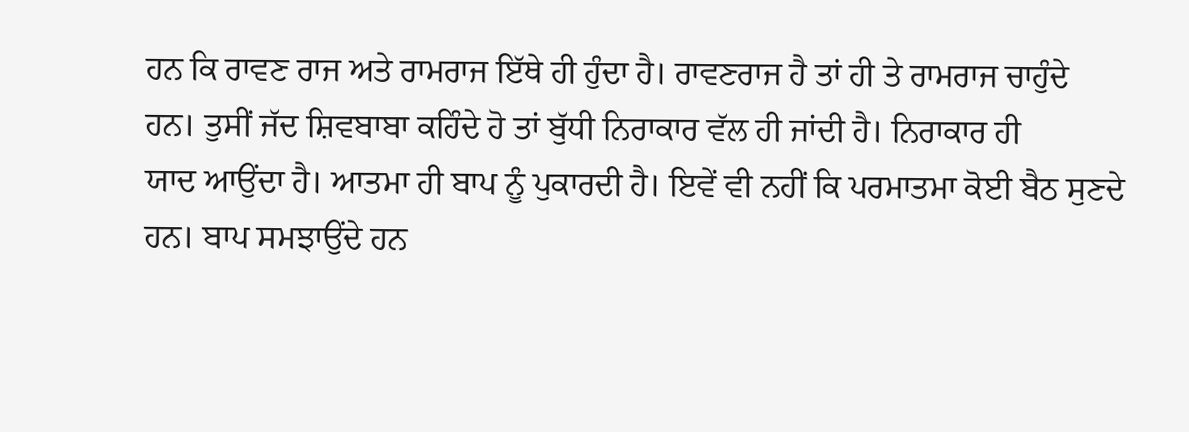ਹਨ ਕਿ ਰਾਵਣ ਰਾਜ ਅਤੇ ਰਾਮਰਾਜ ਇੱਥੇ ਹੀ ਹੁੰਦਾ ਹੈ। ਰਾਵਣਰਾਜ ਹੈ ਤਾਂ ਹੀ ਤੇ ਰਾਮਰਾਜ ਚਾਹੁੰਦੇ
ਹਨ। ਤੁਸੀਂ ਜੱਦ ਸ਼ਿਵਬਾਬਾ ਕਹਿੰਦੇ ਹੋ ਤਾਂ ਬੁੱਧੀ ਨਿਰਾਕਾਰ ਵੱਲ ਹੀ ਜਾਂਦੀ ਹੈ। ਨਿਰਾਕਾਰ ਹੀ
ਯਾਦ ਆਉਂਦਾ ਹੈ। ਆਤਮਾ ਹੀ ਬਾਪ ਨੂੰ ਪੁਕਾਰਦੀ ਹੈ। ਇਵੇਂ ਵੀ ਨਹੀਂ ਕਿ ਪਰਮਾਤਮਾ ਕੋਈ ਬੈਠ ਸੁਣਦੇ
ਹਨ। ਬਾਪ ਸਮਝਾਉਂਦੇ ਹਨ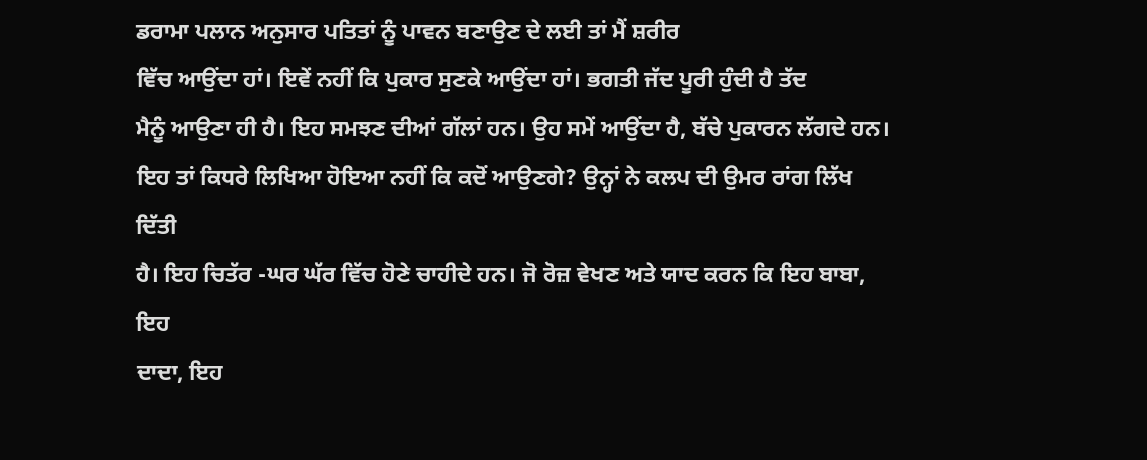ਡਰਾਮਾ ਪਲਾਨ ਅਨੁਸਾਰ ਪਤਿਤਾਂ ਨੂੰ ਪਾਵਨ ਬਣਾਉਣ ਦੇ ਲਈ ਤਾਂ ਮੈਂ ਸ਼ਰੀਰ
ਵਿੱਚ ਆਉਂਦਾ ਹਾਂ। ਇਵੇਂ ਨਹੀਂ ਕਿ ਪੁਕਾਰ ਸੁਣਕੇ ਆਉਂਦਾ ਹਾਂ। ਭਗਤੀ ਜੱਦ ਪੂਰੀ ਹੁੰਦੀ ਹੈ ਤੱਦ
ਮੈਨੂੰ ਆਉਣਾ ਹੀ ਹੈ। ਇਹ ਸਮਝਣ ਦੀਆਂ ਗੱਲਾਂ ਹਨ। ਉਹ ਸਮੇਂ ਆਉਂਦਾ ਹੈ, ਬੱਚੇ ਪੁਕਾਰਨ ਲੱਗਦੇ ਹਨ।
ਇਹ ਤਾਂ ਕਿਧਰੇ ਲਿਖਿਆ ਹੋਇਆ ਨਹੀਂ ਕਿ ਕਦੋਂ ਆਉਣਗੇ? ਉਨ੍ਹਾਂ ਨੇ ਕਲਪ ਦੀ ਉਮਰ ਰਾਂਗ ਲਿੱਖ ਦਿੱਤੀ
ਹੈ। ਇਹ ਚਿਤੱਰ -ਘਰ ਘੱਰ ਵਿੱਚ ਹੋਣੇ ਚਾਹੀਦੇ ਹਨ। ਜੋ ਰੋਜ਼ ਵੇਖਣ ਅਤੇ ਯਾਦ ਕਰਨ ਕਿ ਇਹ ਬਾਬਾ, ਇਹ
ਦਾਦਾ, ਇਹ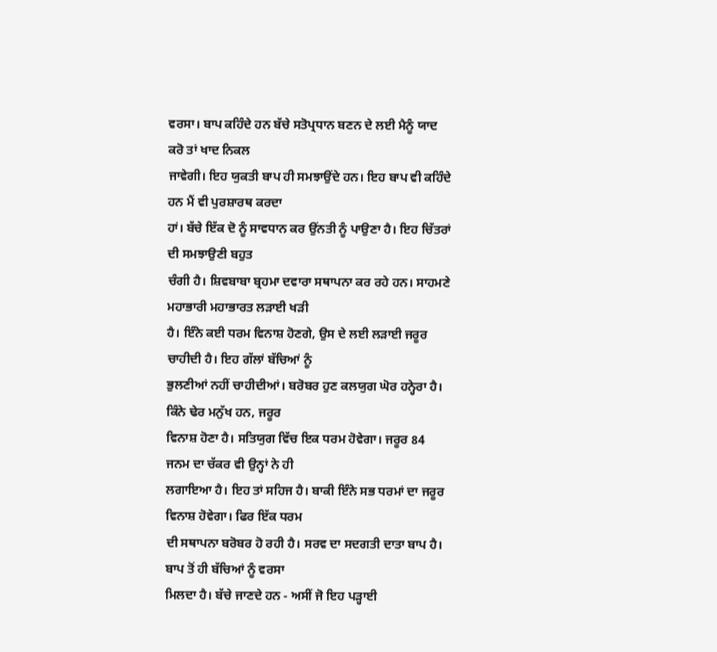ਵਰਸਾ। ਬਾਪ ਕਹਿੰਦੇ ਹਨ ਬੱਚੇ ਸਤੋਪ੍ਰਧਾਨ ਬਣਨ ਦੇ ਲਈ ਮੈਨੂੰ ਯਾਦ ਕਰੋ ਤਾਂ ਖਾਦ ਨਿਕਲ
ਜਾਵੇਗੀ। ਇਹ ਯੁਕਤੀ ਬਾਪ ਹੀ ਸਮਝਾਉਂਦੇ ਹਨ। ਇਹ ਬਾਪ ਵੀ ਕਹਿੰਦੇ ਹਨ ਮੈਂ ਵੀ ਪੁਰਸ਼ਾਰਥ ਕਰਦਾ
ਹਾਂ। ਬੱਚੇ ਇੱਕ ਦੋ ਨੂੰ ਸਾਵਧਾਨ ਕਰ ਉਂਨਤੀ ਨੂੰ ਪਾਉਣਾ ਹੈ। ਇਹ ਚਿੱਤਰਾਂ ਦੀ ਸਮਝਾਉਣੀ ਬਹੁਤ
ਚੰਗੀ ਹੈ। ਸ਼ਿਵਬਾਬਾ ਬ੍ਰਹਮਾ ਦਵਾਰਾ ਸਥਾਪਨਾ ਕਰ ਰਹੇ ਹਨ। ਸਾਹਮਣੇ ਮਹਾਭਾਰੀ ਮਹਾਭਾਰਤ ਲੜਾਈ ਖੜੀ
ਹੈ। ਇੰਨੇ ਕਈ ਧਰਮ ਵਿਨਾਸ਼ ਹੋਣਗੇ, ਉਸ ਦੇ ਲਈ ਲੜਾਈ ਜਰੂਰ ਚਾਹੀਦੀ ਹੈ। ਇਹ ਗੱਲਾਂ ਬੱਚਿਆਂ ਨੂੰ
ਭੁਲਣੀਆਂ ਨਹੀਂ ਚਾਹੀਦੀਆਂ। ਬਰੋਬਰ ਹੁਣ ਕਲਯੁਗ ਘੋਰ ਹਨ੍ਹੇਰਾ ਹੈ। ਕਿੰਨੇ ਢੇਰ ਮਨੁੱਖ ਹਨ, ਜਰੂਰ
ਵਿਨਾਸ਼ ਹੋਣਾ ਹੈ। ਸਤਿਯੁਗ ਵਿੱਚ ਇਕ ਧਰਮ ਹੋਵੇਗਾ। ਜਰੂਰ 84 ਜਨਮ ਦਾ ਚੱਕਰ ਵੀ ਉਨ੍ਹਾਂ ਨੇ ਹੀ
ਲਗਾਇਆ ਹੈ। ਇਹ ਤਾਂ ਸਹਿਜ ਹੈ। ਬਾਕੀ ਇੰਨੇ ਸਭ ਧਰਮਾਂ ਦਾ ਜਰੂਰ ਵਿਨਾਸ਼ ਹੋਵੇਗਾ। ਫਿਰ ਇੱਕ ਧਰਮ
ਦੀ ਸਥਾਪਨਾ ਬਰੋਬਰ ਹੋ ਰਹੀ ਹੈ। ਸਰਵ ਦਾ ਸਦਗਤੀ ਦਾਤਾ ਬਾਪ ਹੈ। ਬਾਪ ਤੋਂ ਹੀ ਬੱਚਿਆਂ ਨੂੰ ਵਰਸਾ
ਮਿਲਦਾ ਹੈ। ਬੱਚੇ ਜਾਣਦੇ ਹਨ - ਅਸੀਂ ਜੋ ਇਹ ਪੜ੍ਹਾਈ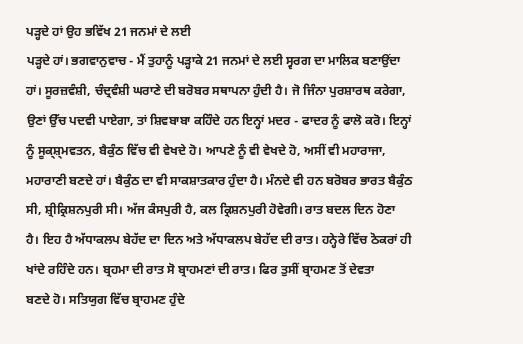ਪੜ੍ਹਦੇ ਹਾਂ ਉਹ ਭਵਿੱਖ 21 ਜਨਮਾਂ ਦੇ ਲਈ
ਪੜ੍ਹਦੇ ਹਾਂ। ਭਗਵਾਨੁਵਾਚ - ਮੈਂ ਤੁਹਾਨੂੰ ਪੜ੍ਹਾਕੇ 21 ਜਨਮਾਂ ਦੇ ਲਈ ਸ੍ਵਰਗ ਦਾ ਮਾਲਿਕ ਬਣਾਉਂਦਾ
ਹਾਂ। ਸੂਰਜ਼ਵੰਸ਼ੀ, ਚੰਦ੍ਰਵੰਸ਼ੀ ਘਰਾਣੇ ਦੀ ਬਰੋਬਰ ਸਥਾਪਨਾ ਹੁੰਦੀ ਹੈ। ਜੋ ਜਿੰਨਾ ਪੁਰਸ਼ਾਰਥ ਕਰੇਗਾ,
ਉਣਾਂ ਉੱਚ ਪਦਵੀ ਪਾਏਗਾ, ਤਾਂ ਸ਼ਿਵਬਾਬਾ ਕਹਿੰਦੇ ਹਨ ਇਨ੍ਹਾਂ ਮਦਰ - ਫਾਦਰ ਨੂੰ ਫਾਲੋ ਕਰੋ। ਇਨ੍ਹਾਂ
ਨੂੰ ਸੂਕ੍ਸ਼੍ਮਵਤਨ, ਬੈਕੁੰਠ ਵਿੱਚ ਵੀ ਵੇਖਦੇ ਹੋ। ਆਪਣੇ ਨੂੰ ਵੀ ਵੇਖਦੇ ਹੋ, ਅਸੀਂ ਵੀ ਮਹਾਰਾਜਾ,
ਮਹਾਰਾਣੀ ਬਣਦੇ ਹਾਂ। ਬੈਕੁੰਠ ਦਾ ਵੀ ਸਾਕਸ਼ਾਤਕਾਰ ਹੁੰਦਾ ਹੈ। ਮੰਨਦੇ ਵੀ ਹਨ ਬਰੋਬਰ ਭਾਰਤ ਬੈਕੁੰਠ
ਸੀ, ਸ਼੍ਰੀਕ੍ਰਿਸ਼ਨਪੁਰੀ ਸੀ। ਅੱਜ ਕੰਸਪੁਰੀ ਹੈ, ਕਲ ਕ੍ਰਿਸ਼ਨਪੁਰੀ ਹੋਵੇਗੀ। ਰਾਤ ਬਦਲ ਦਿਨ ਹੋਣਾ
ਹੈ। ਇਹ ਹੈ ਅੱਧਾਕਲਪ ਬੇਹੱਦ ਦਾ ਦਿਨ ਅਤੇ ਅੱਧਾਕਲਪ ਬੇਹੱਦ ਦੀ ਰਾਤ। ਹਨ੍ਹੇਰੇ ਵਿੱਚ ਠੋਕਰਾਂ ਹੀ
ਖਾਂਦੇ ਰਹਿੰਦੇ ਹਨ। ਬ੍ਰਹਮਾ ਦੀ ਰਾਤ ਸੋ ਬ੍ਰਾਹਮਣਾਂ ਦੀ ਰਾਤ। ਫਿਰ ਤੁਸੀਂ ਬ੍ਰਾਹਮਣ ਤੋਂ ਦੇਵਤਾ
ਬਣਦੇ ਹੋ। ਸਤਿਯੁਗ ਵਿੱਚ ਬ੍ਰਾਹਮਣ ਹੁੰਦੇ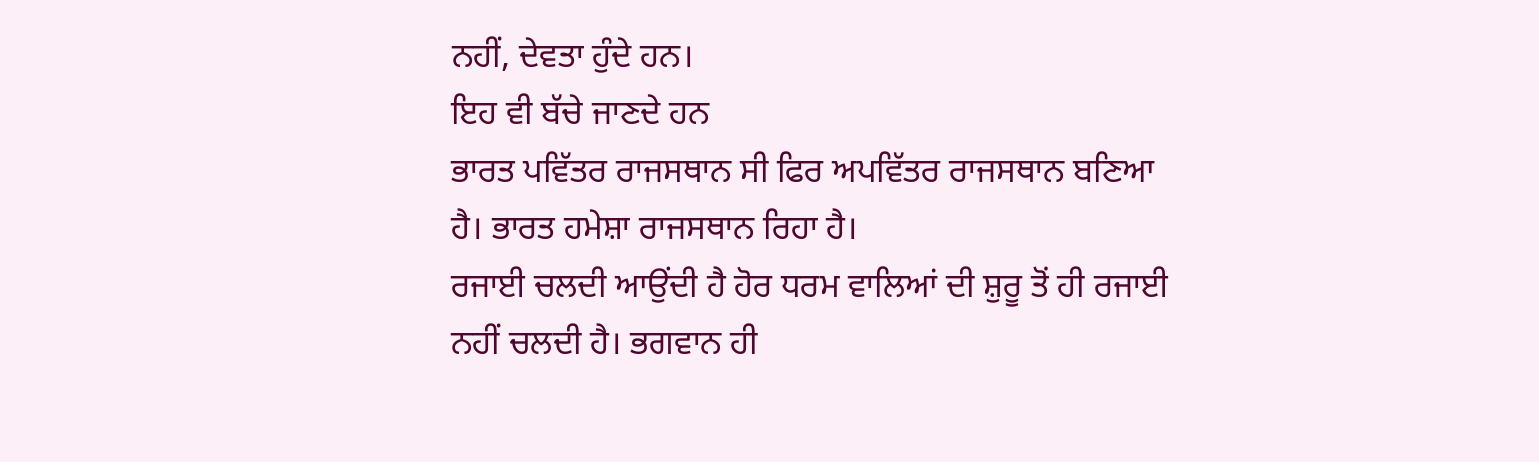ਨਹੀਂ, ਦੇਵਤਾ ਹੁੰਦੇ ਹਨ।
ਇਹ ਵੀ ਬੱਚੇ ਜਾਣਦੇ ਹਨ
ਭਾਰਤ ਪਵਿੱਤਰ ਰਾਜਸਥਾਨ ਸੀ ਫਿਰ ਅਪਵਿੱਤਰ ਰਾਜਸਥਾਨ ਬਣਿਆ ਹੈ। ਭਾਰਤ ਹਮੇਸ਼ਾ ਰਾਜਸਥਾਨ ਰਿਹਾ ਹੈ।
ਰਜਾਈ ਚਲਦੀ ਆਉਂਦੀ ਹੈ ਹੋਰ ਧਰਮ ਵਾਲਿਆਂ ਦੀ ਸ਼ੁਰੂ ਤੋਂ ਹੀ ਰਜਾਈ ਨਹੀਂ ਚਲਦੀ ਹੈ। ਭਗਵਾਨ ਹੀ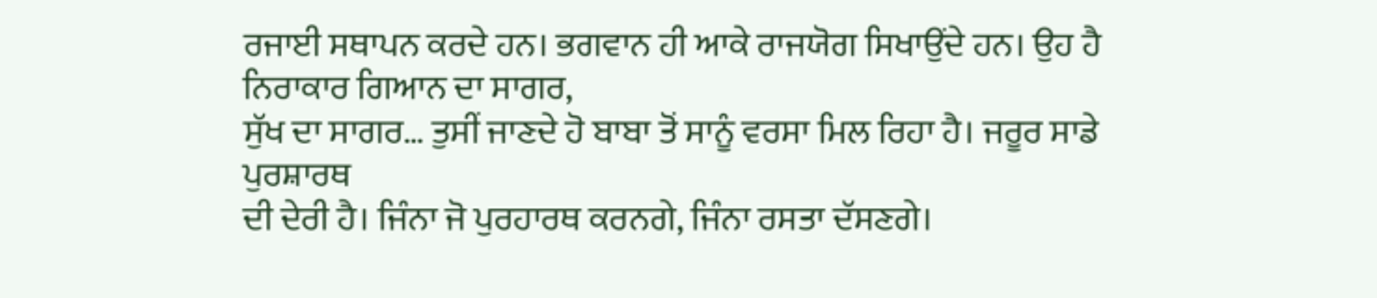ਰਜਾਈ ਸਥਾਪਨ ਕਰਦੇ ਹਨ। ਭਗਵਾਨ ਹੀ ਆਕੇ ਰਾਜਯੋਗ ਸਿਖਾਉਂਦੇ ਹਨ। ਉਹ ਹੈ ਨਿਰਾਕਾਰ ਗਿਆਨ ਦਾ ਸਾਗਰ,
ਸੁੱਖ ਦਾ ਸਾਗਰ… ਤੁਸੀਂ ਜਾਣਦੇ ਹੋ ਬਾਬਾ ਤੋਂ ਸਾਨੂੰ ਵਰਸਾ ਮਿਲ ਰਿਹਾ ਹੈ। ਜਰੂਰ ਸਾਡੇ ਪੁਰਸ਼ਾਰਥ
ਦੀ ਦੇਰੀ ਹੈ। ਜਿੰਨਾ ਜੋ ਪੁਰਹਾਰਥ ਕਰਨਗੇ, ਜਿੰਨਾ ਰਸਤਾ ਦੱਸਣਗੇ।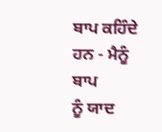ਬਾਪ ਕਹਿੰਦੇ ਹਨ - ਮੈਨੂੰ ਬਾਪ
ਨੂੰ ਯਾਦ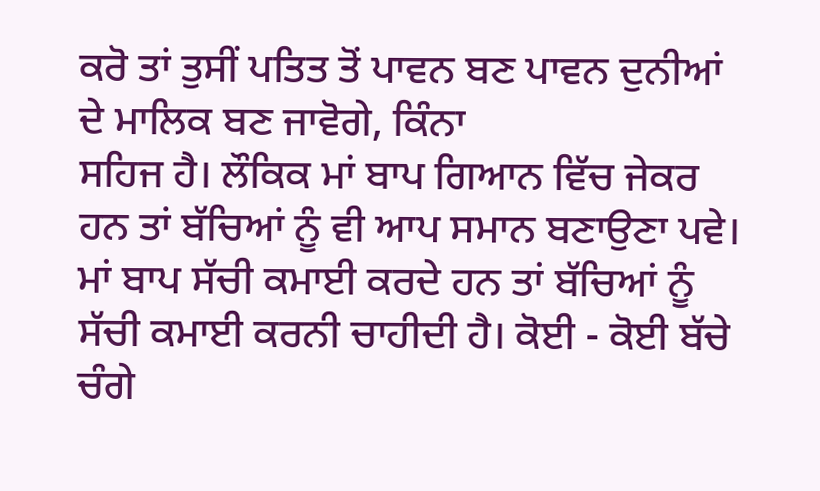ਕਰੋ ਤਾਂ ਤੁਸੀਂ ਪਤਿਤ ਤੋਂ ਪਾਵਨ ਬਣ ਪਾਵਨ ਦੁਨੀਆਂ ਦੇ ਮਾਲਿਕ ਬਣ ਜਾਵੋਗੇ, ਕਿੰਨਾ
ਸਹਿਜ ਹੈ। ਲੌਕਿਕ ਮਾਂ ਬਾਪ ਗਿਆਨ ਵਿੱਚ ਜੇਕਰ ਹਨ ਤਾਂ ਬੱਚਿਆਂ ਨੂੰ ਵੀ ਆਪ ਸਮਾਨ ਬਣਾਉਣਾ ਪਵੇ।
ਮਾਂ ਬਾਪ ਸੱਚੀ ਕਮਾਈ ਕਰਦੇ ਹਨ ਤਾਂ ਬੱਚਿਆਂ ਨੂੰ ਸੱਚੀ ਕਮਾਈ ਕਰਨੀ ਚਾਹੀਦੀ ਹੈ। ਕੋਈ - ਕੋਈ ਬੱਚੇ
ਚੰਗੇ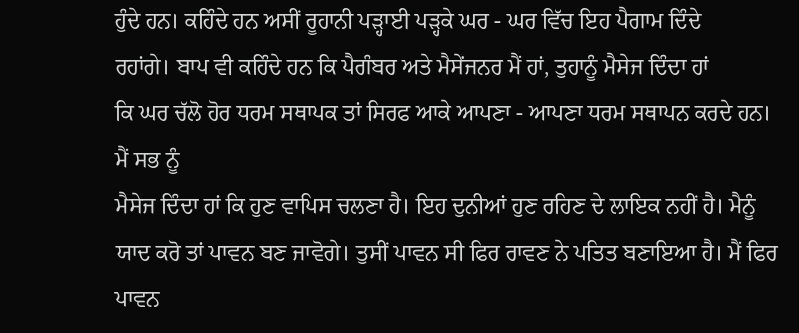ਹੁੰਦੇ ਹਨ। ਕਹਿੰਦੇ ਹਨ ਅਸੀਂ ਰੂਹਾਨੀ ਪੜ੍ਹਾਈ ਪੜ੍ਹਕੇ ਘਰ - ਘਰ ਵਿੱਚ ਇਹ ਪੈਗਾਮ ਦਿੰਦੇ
ਰਹਾਂਗੇ। ਬਾਪ ਵੀ ਕਹਿੰਦੇ ਹਨ ਕਿ ਪੈਗੰਬਰ ਅਤੇ ਮੈਸੇਂਜਨਰ ਮੈਂ ਹਾਂ, ਤੁਹਾਨੂੰ ਮੈਸੇਜ ਦਿੰਦਾ ਹਾਂ
ਕਿ ਘਰ ਚੱਲੋ ਹੋਰ ਧਰਮ ਸਥਾਪਕ ਤਾਂ ਸਿਰਫ ਆਕੇ ਆਪਣਾ - ਆਪਣਾ ਧਰਮ ਸਥਾਪਨ ਕਰਦੇ ਹਨ। ਮੈਂ ਸਭ ਨੂੰ
ਮੈਸੇਜ ਦਿੰਦਾ ਹਾਂ ਕਿ ਹੁਣ ਵਾਪਿਸ ਚਲਣਾ ਹੈ। ਇਹ ਦੁਨੀਆਂ ਹੁਣ ਰਹਿਣ ਦੇ ਲਾਇਕ ਨਹੀਂ ਹੈ। ਮੈਨੂੰ
ਯਾਦ ਕਰੋ ਤਾਂ ਪਾਵਨ ਬਣ ਜਾਵੋਗੇ। ਤੁਸੀਂ ਪਾਵਨ ਸੀ ਫਿਰ ਰਾਵਣ ਨੇ ਪਤਿਤ ਬਣਾਇਆ ਹੈ। ਮੈਂ ਫਿਰ
ਪਾਵਨ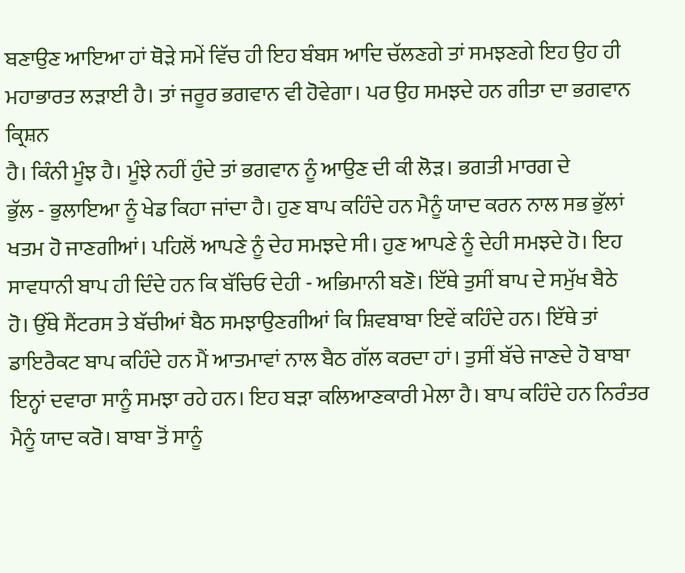ਬਣਾਉਣ ਆਇਆ ਹਾਂ ਥੋੜੇ ਸਮੇਂ ਵਿੱਚ ਹੀ ਇਹ ਬੰਬਸ ਆਦਿ ਚੱਲਣਗੇ ਤਾਂ ਸਮਝਣਗੇ ਇਹ ਉਹ ਹੀ
ਮਹਾਭਾਰਤ ਲੜਾਈ ਹੈ। ਤਾਂ ਜਰੂਰ ਭਗਵਾਨ ਵੀ ਹੋਵੇਗਾ। ਪਰ ਉਹ ਸਮਝਦੇ ਹਨ ਗੀਤਾ ਦਾ ਭਗਵਾਨ ਕ੍ਰਿਸ਼ਨ
ਹੈ। ਕਿੰਨੀ ਮੂੰਝ ਹੈ। ਮੂੰਝੇ ਨਹੀਂ ਹੁੰਦੇ ਤਾਂ ਭਗਵਾਨ ਨੂੰ ਆਉਣ ਦੀ ਕੀ ਲੋੜ। ਭਗਤੀ ਮਾਰਗ ਦੇ
ਭੁੱਲ - ਭੁਲਾਇਆ ਨੂੰ ਖੇਡ ਕਿਹਾ ਜਾਂਦਾ ਹੈ। ਹੁਣ ਬਾਪ ਕਹਿੰਦੇ ਹਨ ਮੈਨੂੰ ਯਾਦ ਕਰਨ ਨਾਲ ਸਭ ਭੁੱਲਾਂ
ਖਤਮ ਹੋ ਜਾਣਗੀਆਂ। ਪਹਿਲੋਂ ਆਪਣੇ ਨੂੰ ਦੇਹ ਸਮਝਦੇ ਸੀ। ਹੁਣ ਆਪਣੇ ਨੂੰ ਦੇਹੀ ਸਮਝਦੇ ਹੋ। ਇਹ
ਸਾਵਧਾਨੀ ਬਾਪ ਹੀ ਦਿੰਦੇ ਹਨ ਕਿ ਬੱਚਿਓ ਦੇਹੀ - ਅਭਿਮਾਨੀ ਬਣੋ। ਇੱਥੇ ਤੁਸੀਂ ਬਾਪ ਦੇ ਸਮੁੱਖ ਬੈਠੇ
ਹੋ। ਉੱਥੇ ਸੈਂਟਰਸ ਤੇ ਬੱਚੀਆਂ ਬੈਠ ਸਮਝਾਉਣਗੀਆਂ ਕਿ ਸ਼ਿਵਬਾਬਾ ਇਵੇਂ ਕਹਿੰਦੇ ਹਨ। ਇੱਥੇ ਤਾਂ
ਡਾਇਰੈਕਟ ਬਾਪ ਕਹਿੰਦੇ ਹਨ ਮੈਂ ਆਤਮਾਵਾਂ ਨਾਲ ਬੈਠ ਗੱਲ ਕਰਦਾ ਹਾਂ। ਤੁਸੀਂ ਬੱਚੇ ਜਾਣਦੇ ਹੋ ਬਾਬਾ
ਇਨ੍ਹਾਂ ਦਵਾਰਾ ਸਾਨੂੰ ਸਮਝਾ ਰਹੇ ਹਨ। ਇਹ ਬੜਾ ਕਲਿਆਣਕਾਰੀ ਮੇਲਾ ਹੈ। ਬਾਪ ਕਹਿੰਦੇ ਹਨ ਨਿਰੰਤਰ
ਮੈਨੂੰ ਯਾਦ ਕਰੋ। ਬਾਬਾ ਤੋਂ ਸਾਨੂੰ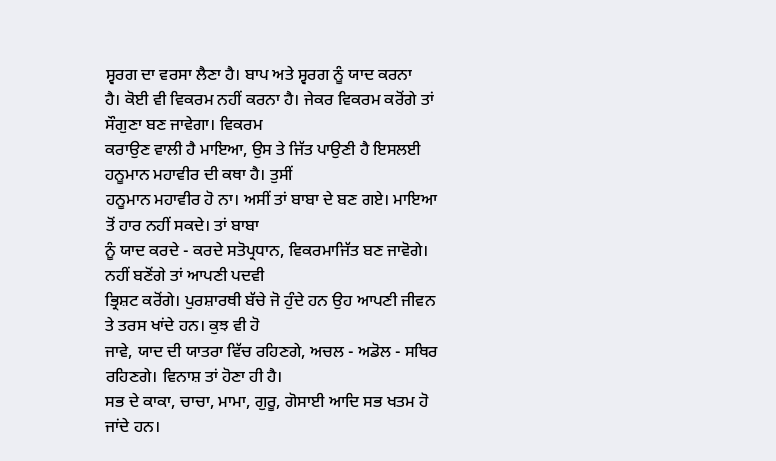ਸ੍ਵਰਗ ਦਾ ਵਰਸਾ ਲੈਣਾ ਹੈ। ਬਾਪ ਅਤੇ ਸ੍ਵਰਗ ਨੂੰ ਯਾਦ ਕਰਨਾ
ਹੈ। ਕੋਈ ਵੀ ਵਿਕਰਮ ਨਹੀਂ ਕਰਨਾ ਹੈ। ਜੇਕਰ ਵਿਕਰਮ ਕਰੋਂਗੇ ਤਾਂ ਸੌਗੁਣਾ ਬਣ ਜਾਵੇਗਾ। ਵਿਕਰਮ
ਕਰਾਉਣ ਵਾਲੀ ਹੈ ਮਾਇਆ, ਉਸ ਤੇ ਜਿੱਤ ਪਾਉਣੀ ਹੈ ਇਸਲਈ ਹਨੂਮਾਨ ਮਹਾਵੀਰ ਦੀ ਕਥਾ ਹੈ। ਤੁਸੀਂ
ਹਨੂਮਾਨ ਮਹਾਵੀਰ ਹੋ ਨਾ। ਅਸੀਂ ਤਾਂ ਬਾਬਾ ਦੇ ਬਣ ਗਏ। ਮਾਇਆ ਤੋਂ ਹਾਰ ਨਹੀਂ ਸਕਦੇ। ਤਾਂ ਬਾਬਾ
ਨੂੰ ਯਾਦ ਕਰਦੇ - ਕਰਦੇ ਸਤੋਪ੍ਰਧਾਨ, ਵਿਕਰਮਾਜਿੱਤ ਬਣ ਜਾਵੋਗੇ। ਨਹੀਂ ਬਣੋਂਗੇ ਤਾਂ ਆਪਣੀ ਪਦਵੀ
ਭ੍ਰਿਸ਼ਟ ਕਰੋਂਗੇ। ਪੁਰਸ਼ਾਰਥੀ ਬੱਚੇ ਜੋ ਹੁੰਦੇ ਹਨ ਉਹ ਆਪਣੀ ਜੀਵਨ ਤੇ ਤਰਸ ਖਾਂਦੇ ਹਨ। ਕੁਝ ਵੀ ਹੋ
ਜਾਵੇ, ਯਾਦ ਦੀ ਯਾਤਰਾ ਵਿੱਚ ਰਹਿਣਗੇ, ਅਚਲ - ਅਡੋਲ - ਸਥਿਰ ਰਹਿਣਗੇ। ਵਿਨਾਸ਼ ਤਾਂ ਹੋਣਾ ਹੀ ਹੈ।
ਸਭ ਦੇ ਕਾਕਾ, ਚਾਚਾ, ਮਾਮਾ, ਗੁਰੂ, ਗੋਸਾਈ ਆਦਿ ਸਭ ਖਤਮ ਹੋ ਜਾਂਦੇ ਹਨ।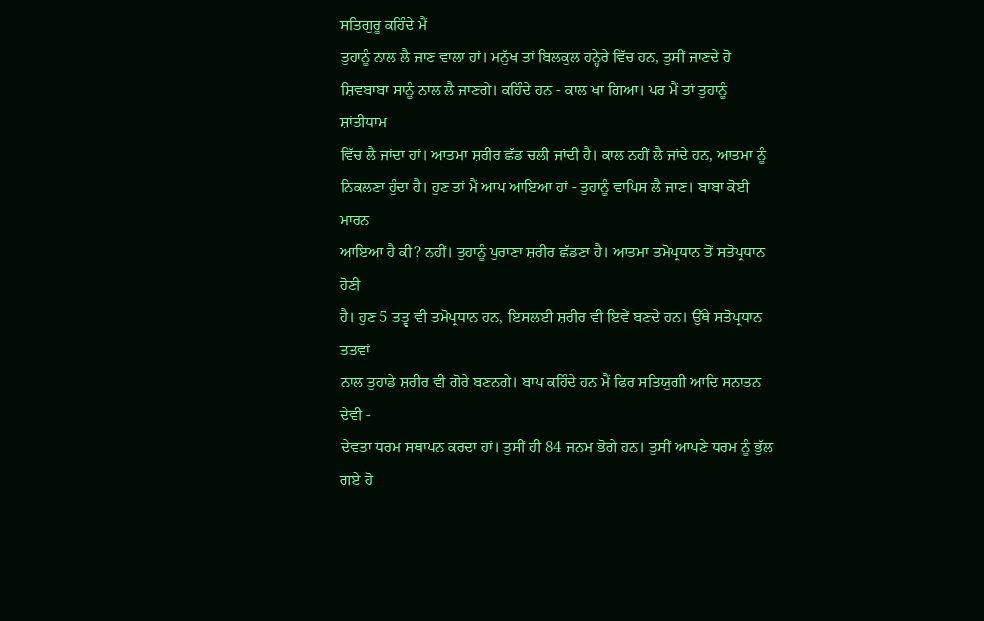ਸਤਿਗੁਰੂ ਕਹਿੰਦੇ ਮੈਂ
ਤੁਹਾਨੂੰ ਨਾਲ ਲੈ ਜਾਣ ਵਾਲਾ ਹਾਂ। ਮਨੁੱਖ ਤਾਂ ਬਿਲਕੁਲ ਹਨ੍ਹੇਰੇ ਵਿੱਚ ਹਨ, ਤੁਸੀਂ ਜਾਣਦੇ ਹੋ
ਸ਼ਿਵਬਾਬਾ ਸਾਨੂੰ ਨਾਲ ਲੈ ਜਾਣਗੇ। ਕਹਿੰਦੇ ਹਨ - ਕਾਲ ਖਾ ਗਿਆ। ਪਰ ਮੈਂ ਤਾਂ ਤੁਹਾਨੂੰ ਸ਼ਾਂਤੀਧਾਮ
ਵਿੱਚ ਲੈ ਜਾਂਦਾ ਹਾਂ। ਆਤਮਾ ਸ਼ਰੀਰ ਛੱਡ ਚਲੀ ਜਾਂਦੀ ਹੈ। ਕਾਲ ਨਹੀਂ ਲੈ ਜਾਂਦੇ ਹਨ, ਆਤਮਾ ਨੂੰ
ਨਿਕਲਣਾ ਹੁੰਦਾ ਹੈ। ਹੁਣ ਤਾਂ ਮੈਂ ਆਪ ਆਇਆ ਹਾਂ - ਤੁਹਾਨੂੰ ਵਾਪਿਸ ਲੈ ਜਾਣ। ਬਾਬਾ ਕੋਈ ਮਾਰਨ
ਆਇਆ ਹੈ ਕੀ? ਨਹੀਂ। ਤੁਹਾਨੂੰ ਪੁਰਾਣਾ ਸ਼ਰੀਰ ਛੱਡਣਾ ਹੈ। ਆਤਮਾ ਤਮੋਪ੍ਰਧਾਨ ਤੋਂ ਸਤੋਪ੍ਰਧਾਨ ਹੋਣੀ
ਹੈ। ਹੁਣ 5 ਤਤ੍ਵ ਵੀ ਤਮੋਪ੍ਰਧਾਨ ਹਨ, ਇਸਲਈ ਸ਼ਰੀਰ ਵੀ ਇਵੇਂ ਬਣਦੇ ਹਨ। ਉੱਥੇ ਸਤੋਪ੍ਰਧਾਨ ਤਤਵਾਂ
ਨਾਲ ਤੁਹਾਡੇ ਸ਼ਰੀਰ ਵੀ ਗੋਰੇ ਬਣਨਗੇ। ਬਾਪ ਕਹਿੰਦੇ ਹਨ ਮੈਂ ਫਿਰ ਸਤਿਯੁਗੀ ਆਦਿ ਸਨਾਤਨ ਦੇਵੀ -
ਦੇਵਤਾ ਧਰਮ ਸਥਾਪਨ ਕਰਦਾ ਹਾਂ। ਤੁਸੀਂ ਹੀ 84 ਜਨਮ ਭੋਗੇ ਹਨ। ਤੁਸੀਂ ਆਪਣੇ ਧਰਮ ਨੂੰ ਭੁੱਲ ਗਏ ਹੋ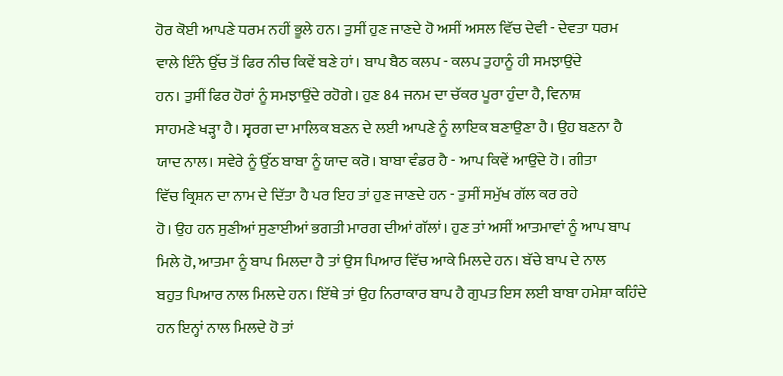ਹੋਰ ਕੋਈ ਆਪਣੇ ਧਰਮ ਨਹੀਂ ਭੂਲੇ ਹਨ। ਤੁਸੀਂ ਹੁਣ ਜਾਣਦੇ ਹੋ ਅਸੀਂ ਅਸਲ ਵਿੱਚ ਦੇਵੀ - ਦੇਵਤਾ ਧਰਮ
ਵਾਲੇ ਇੰਨੇ ਉੱਚ ਤੋਂ ਫਿਰ ਨੀਚ ਕਿਵੇਂ ਬਣੇ ਹਾਂ। ਬਾਪ ਬੈਠ ਕਲਪ - ਕਲਪ ਤੁਹਾਨੂੰ ਹੀ ਸਮਝਾਉਂਦੇ
ਹਨ। ਤੁਸੀਂ ਫਿਰ ਹੋਰਾਂ ਨੂੰ ਸਮਝਾਉਂਦੇ ਰਹੋਗੇ। ਹੁਣ 84 ਜਨਮ ਦਾ ਚੱਕਰ ਪੂਰਾ ਹੁੰਦਾ ਹੈ, ਵਿਨਾਸ਼
ਸਾਹਮਣੇ ਖੜ੍ਹਾ ਹੈ। ਸ੍ਵਰਗ ਦਾ ਮਾਲਿਕ ਬਣਨ ਦੇ ਲਈ ਆਪਣੇ ਨੂੰ ਲਾਇਕ ਬਣਾਉਣਾ ਹੈ। ਉਹ ਬਣਨਾ ਹੈ
ਯਾਦ ਨਾਲ। ਸਵੇਰੇ ਨੂੰ ਉੱਠ ਬਾਬਾ ਨੂੰ ਯਾਦ ਕਰੋ। ਬਾਬਾ ਵੰਡਰ ਹੈ - ਆਪ ਕਿਵੇਂ ਆਉਂਦੇ ਹੋ। ਗੀਤਾ
ਵਿੱਚ ਕ੍ਰਿਸ਼ਨ ਦਾ ਨਾਮ ਦੇ ਦਿੱਤਾ ਹੈ ਪਰ ਇਹ ਤਾਂ ਹੁਣ ਜਾਣਦੇ ਹਨ - ਤੁਸੀਂ ਸਮੁੱਖ ਗੱਲ ਕਰ ਰਹੇ
ਹੋ। ਉਹ ਹਨ ਸੁਣੀਆਂ ਸੁਣਾਈਆਂ ਭਗਤੀ ਮਾਰਗ ਦੀਆਂ ਗੱਲਾਂ। ਹੁਣ ਤਾਂ ਅਸੀਂ ਆਤਮਾਵਾਂ ਨੂੰ ਆਪ ਬਾਪ
ਮਿਲੇ ਹੋ, ਆਤਮਾ ਨੂੰ ਬਾਪ ਮਿਲਦਾ ਹੈ ਤਾਂ ਉਸ ਪਿਆਰ ਵਿੱਚ ਆਕੇ ਮਿਲਦੇ ਹਨ। ਬੱਚੇ ਬਾਪ ਦੇ ਨਾਲ
ਬਹੁਤ ਪਿਆਰ ਨਾਲ ਮਿਲਦੇ ਹਨ। ਇੱਥੇ ਤਾਂ ਉਹ ਨਿਰਾਕਾਰ ਬਾਪ ਹੈ ਗੁਪਤ ਇਸ ਲਈ ਬਾਬਾ ਹਮੇਸ਼ਾ ਕਹਿੰਦੇ
ਹਨ ਇਨ੍ਹਾਂ ਨਾਲ ਮਿਲਦੇ ਹੋ ਤਾਂ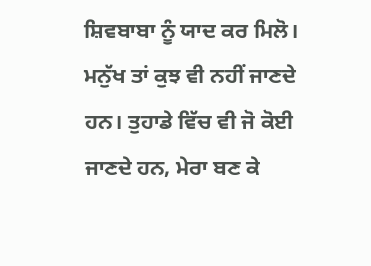ਸ਼ਿਵਬਾਬਾ ਨੂੰ ਯਾਦ ਕਰ ਮਿਲੋ। ਮਨੁੱਖ ਤਾਂ ਕੁਝ ਵੀ ਨਹੀਂ ਜਾਣਦੇ
ਹਨ। ਤੁਹਾਡੇ ਵਿੱਚ ਵੀ ਜੋ ਕੋਈ ਜਾਣਦੇ ਹਨ, ਮੇਰਾ ਬਣ ਕੇ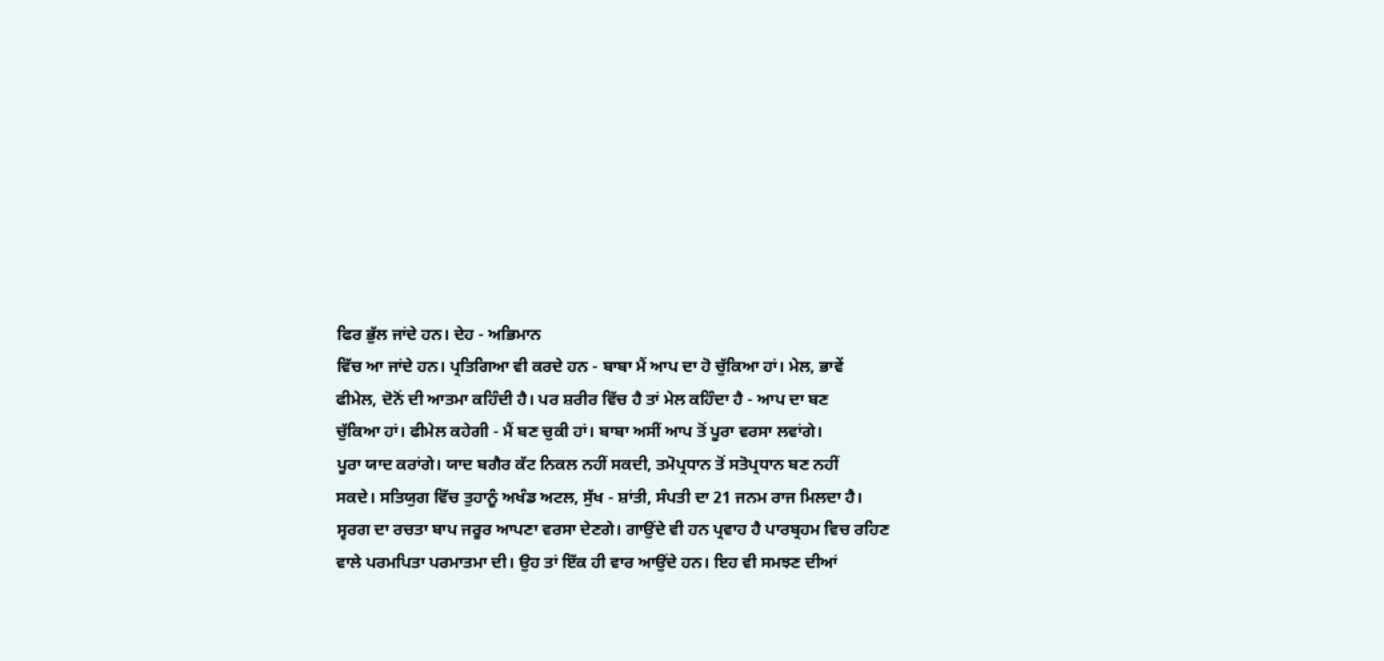ਫਿਰ ਭੁੱਲ ਜਾਂਦੇ ਹਨ। ਦੇਹ - ਅਭਿਮਾਨ
ਵਿੱਚ ਆ ਜਾਂਦੇ ਹਨ। ਪ੍ਰਤਿਗਿਆ ਵੀ ਕਰਦੇ ਹਨ - ਬਾਬਾ ਮੈਂ ਆਪ ਦਾ ਹੋ ਚੁੱਕਿਆ ਹਾਂ। ਮੇਲ, ਭਾਵੇਂ
ਫੀਮੇਲ, ਦੋਨੋਂ ਦੀ ਆਤਮਾ ਕਹਿੰਦੀ ਹੈ। ਪਰ ਸ਼ਰੀਰ ਵਿੱਚ ਹੈ ਤਾਂ ਮੇਲ ਕਹਿੰਦਾ ਹੈ - ਆਪ ਦਾ ਬਣ
ਚੁੱਕਿਆ ਹਾਂ। ਫੀਮੇਲ ਕਹੇਗੀ - ਮੈਂ ਬਣ ਚੁਕੀ ਹਾਂ। ਬਾਬਾ ਅਸੀਂ ਆਪ ਤੋਂ ਪੂਰਾ ਵਰਸਾ ਲਵਾਂਗੇ।
ਪੂਰਾ ਯਾਦ ਕਰਾਂਗੇ। ਯਾਦ ਬਗੈਰ ਕੱਟ ਨਿਕਲ ਨਹੀਂ ਸਕਦੀ, ਤਮੋਪ੍ਰਧਾਨ ਤੋਂ ਸਤੋਪ੍ਰਧਾਨ ਬਣ ਨਹੀਂ
ਸਕਦੇ। ਸਤਿਯੁਗ ਵਿੱਚ ਤੁਹਾਨੂੰ ਅਖੰਡ ਅਟਲ, ਸੁੱਖ - ਸ਼ਾਂਤੀ, ਸੰਪਤੀ ਦਾ 21 ਜਨਮ ਰਾਜ ਮਿਲਦਾ ਹੈ।
ਸ੍ਵਰਗ ਦਾ ਰਚਤਾ ਬਾਪ ਜਰੂਰ ਆਪਣਾ ਵਰਸਾ ਦੇਣਗੇ। ਗਾਉਂਦੇ ਵੀ ਹਨ ਪ੍ਰਵਾਹ ਹੈ ਪਾਰਬ੍ਰਹਮ ਵਿਚ ਰਹਿਣ
ਵਾਲੇ ਪਰਮਪਿਤਾ ਪਰਮਾਤਮਾ ਦੀ। ਉਹ ਤਾਂ ਇੱਕ ਹੀ ਵਾਰ ਆਉਂਦੇ ਹਨ। ਇਹ ਵੀ ਸਮਝਣ ਦੀਆਂ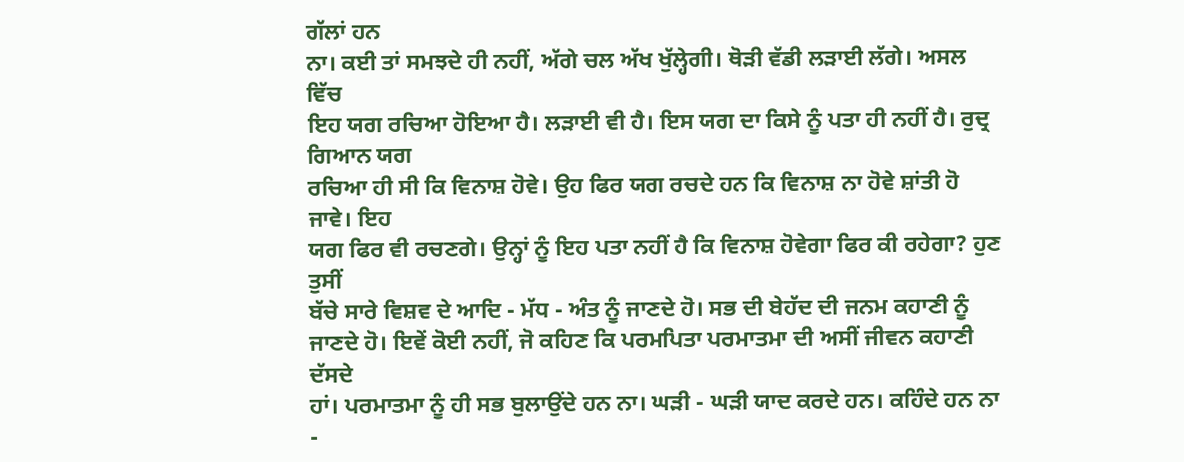ਗੱਲਾਂ ਹਨ
ਨਾ। ਕਈ ਤਾਂ ਸਮਝਦੇ ਹੀ ਨਹੀਂ, ਅੱਗੇ ਚਲ ਅੱਖ ਖੁੱਲ੍ਹੇਗੀ। ਥੋੜੀ ਵੱਡੀ ਲੜਾਈ ਲੱਗੇ। ਅਸਲ ਵਿੱਚ
ਇਹ ਯਗ ਰਚਿਆ ਹੋਇਆ ਹੈ। ਲੜਾਈ ਵੀ ਹੈ। ਇਸ ਯਗ ਦਾ ਕਿਸੇ ਨੂੰ ਪਤਾ ਹੀ ਨਹੀਂ ਹੈ। ਰੁਦ੍ਰ ਗਿਆਨ ਯਗ
ਰਚਿਆ ਹੀ ਸੀ ਕਿ ਵਿਨਾਸ਼ ਹੋਵੇ। ਉਹ ਫਿਰ ਯਗ ਰਚਦੇ ਹਨ ਕਿ ਵਿਨਾਸ਼ ਨਾ ਹੋਵੇ ਸ਼ਾਂਤੀ ਹੋ ਜਾਵੇ। ਇਹ
ਯਗ ਫਿਰ ਵੀ ਰਚਣਗੇ। ਉਨ੍ਹਾਂ ਨੂੰ ਇਹ ਪਤਾ ਨਹੀਂ ਹੈ ਕਿ ਵਿਨਾਸ਼ ਹੋਵੇਗਾ ਫਿਰ ਕੀ ਰਹੇਗਾ? ਹੁਣ ਤੁਸੀਂ
ਬੱਚੇ ਸਾਰੇ ਵਿਸ਼ਵ ਦੇ ਆਦਿ - ਮੱਧ - ਅੰਤ ਨੂੰ ਜਾਣਦੇ ਹੋ। ਸਭ ਦੀ ਬੇਹੱਦ ਦੀ ਜਨਮ ਕਹਾਣੀ ਨੂੰ
ਜਾਣਦੇ ਹੋ। ਇਵੇਂ ਕੋਈ ਨਹੀਂ, ਜੋ ਕਹਿਣ ਕਿ ਪਰਮਪਿਤਾ ਪਰਮਾਤਮਾ ਦੀ ਅਸੀਂ ਜੀਵਨ ਕਹਾਣੀ ਦੱਸਦੇ
ਹਾਂ। ਪਰਮਾਤਮਾ ਨੂੰ ਹੀ ਸਭ ਬੁਲਾਉਂਦੇ ਹਨ ਨਾ। ਘੜੀ - ਘੜੀ ਯਾਦ ਕਰਦੇ ਹਨ। ਕਹਿੰਦੇ ਹਨ ਨਾ -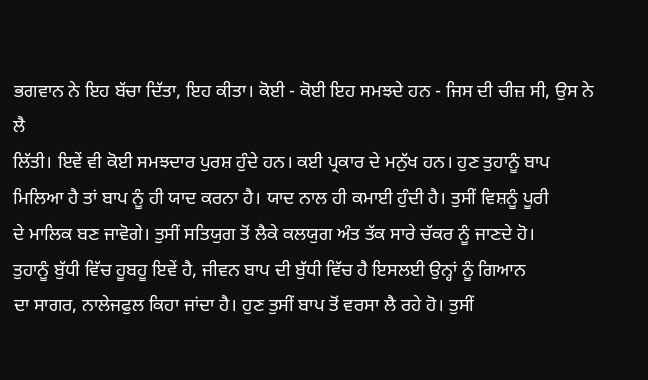ਭਗਵਾਨ ਨੇ ਇਹ ਬੱਚਾ ਦਿੱਤਾ, ਇਹ ਕੀਤਾ। ਕੋਈ - ਕੋਈ ਇਹ ਸਮਝਦੇ ਹਨ - ਜਿਸ ਦੀ ਚੀਜ਼ ਸੀ, ਉਸ ਨੇ ਲੈ
ਲਿੱਤੀ। ਇਵੇਂ ਵੀ ਕੋਈ ਸਮਝਦਾਰ ਪੁਰਸ਼ ਹੁੰਦੇ ਹਨ। ਕਈ ਪ੍ਰਕਾਰ ਦੇ ਮਨੁੱਖ ਹਨ। ਹੁਣ ਤੁਹਾਨੂੰ ਬਾਪ
ਮਿਲਿਆ ਹੈ ਤਾਂ ਬਾਪ ਨੂੰ ਹੀ ਯਾਦ ਕਰਨਾ ਹੈ। ਯਾਦ ਨਾਲ ਹੀ ਕਮਾਈ ਹੁੰਦੀ ਹੈ। ਤੁਸੀਂ ਵਿਸ਼ਨੂੰ ਪੂਰੀ
ਦੇ ਮਾਲਿਕ ਬਣ ਜਾਵੋਗੇ। ਤੁਸੀਂ ਸਤਿਯੁਗ ਤੋਂ ਲੈਕੇ ਕਲਯੁਗ ਅੰਤ ਤੱਕ ਸਾਰੇ ਚੱਕਰ ਨੂੰ ਜਾਣਦੇ ਹੋ।
ਤੁਹਾਨੂੰ ਬੁੱਧੀ ਵਿੱਚ ਹੂਬਹੂ ਇਵੇਂ ਹੈ, ਜੀਵਨ ਬਾਪ ਦੀ ਬੁੱਧੀ ਵਿੱਚ ਹੈ ਇਸਲਈ ਉਨ੍ਹਾਂ ਨੂੰ ਗਿਆਨ
ਦਾ ਸਾਗਰ, ਨਾਲੇਜਫੁਲ ਕਿਹਾ ਜਾਂਦਾ ਹੈ। ਹੁਣ ਤੁਸੀਂ ਬਾਪ ਤੋਂ ਵਰਸਾ ਲੈ ਰਹੇ ਹੋ। ਤੁਸੀਂ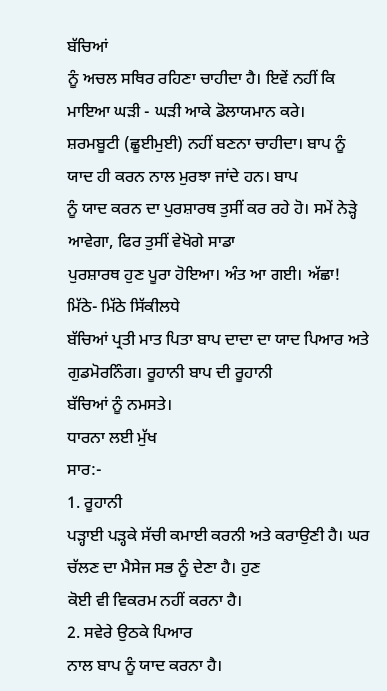ਬੱਚਿਆਂ
ਨੂੰ ਅਚਲ ਸਥਿਰ ਰਹਿਣਾ ਚਾਹੀਦਾ ਹੈ। ਇਵੇਂ ਨਹੀਂ ਕਿ ਮਾਇਆ ਘੜੀ - ਘੜੀ ਆਕੇ ਡੋਲਾਯਮਾਨ ਕਰੇ।
ਸ਼ਰਮਬੂਟੀ (ਛੂਈਮੁਈ) ਨਹੀਂ ਬਣਨਾ ਚਾਹੀਦਾ। ਬਾਪ ਨੂੰ ਯਾਦ ਹੀ ਕਰਨ ਨਾਲ ਮੁਰਝਾ ਜਾਂਦੇ ਹਨ। ਬਾਪ
ਨੂੰ ਯਾਦ ਕਰਨ ਦਾ ਪੁਰਸ਼ਾਰਥ ਤੁਸੀਂ ਕਰ ਰਹੇ ਹੋ। ਸਮੇਂ ਨੇੜ੍ਹੇ ਆਵੇਗਾ, ਫਿਰ ਤੁਸੀਂ ਵੇਖੋਗੇ ਸਾਡਾ
ਪੁਰਸ਼ਾਰਥ ਹੁਣ ਪੂਰਾ ਹੋਇਆ। ਅੰਤ ਆ ਗਈ। ਅੱਛਾ!
ਮਿੱਠੇ- ਮਿੱਠੇ ਸਿੱਕੀਲਧੇ
ਬੱਚਿਆਂ ਪ੍ਰਤੀ ਮਾਤ ਪਿਤਾ ਬਾਪ ਦਾਦਾ ਦਾ ਯਾਦ ਪਿਆਰ ਅਤੇ ਗੁਡਮੋਰਨਿੰਗ। ਰੂਹਾਨੀ ਬਾਪ ਦੀ ਰੂਹਾਨੀ
ਬੱਚਿਆਂ ਨੂੰ ਨਮਸਤੇ।
ਧਾਰਨਾ ਲਈ ਮੁੱਖ
ਸਾਰ:-
1. ਰੂਹਾਨੀ
ਪੜ੍ਹਾਈ ਪੜ੍ਹਕੇ ਸੱਚੀ ਕਮਾਈ ਕਰਨੀ ਅਤੇ ਕਰਾਉਣੀ ਹੈ। ਘਰ ਚੱਲਣ ਦਾ ਮੈਸੇਜ ਸਭ ਨੂੰ ਦੇਣਾ ਹੈ। ਹੁਣ
ਕੋਈ ਵੀ ਵਿਕਰਮ ਨਹੀਂ ਕਰਨਾ ਹੈ।
2. ਸਵੇਰੇ ਉਠਕੇ ਪਿਆਰ
ਨਾਲ ਬਾਪ ਨੂੰ ਯਾਦ ਕਰਨਾ ਹੈ।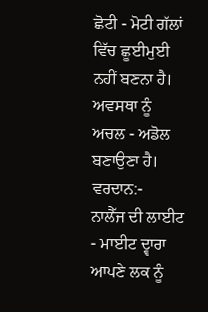ਛੋਟੀ - ਮੋਟੀ ਗੱਲਾਂ ਵਿੱਚ ਛੂਈਮੁਈ ਨਹੀਂ ਬਣਨਾ ਹੈ। ਅਵਸਥਾ ਨੂੰ
ਅਚਲ - ਅਡੋਲ ਬਣਾਉਣਾ ਹੈ।
ਵਰਦਾਨ:-
ਨਾਲੈੱਜ ਦੀ ਲਾਈਟ - ਮਾਈਟ ਦ੍ਵਾਰਾ ਆਪਣੇ ਲਕ ਨੂੰ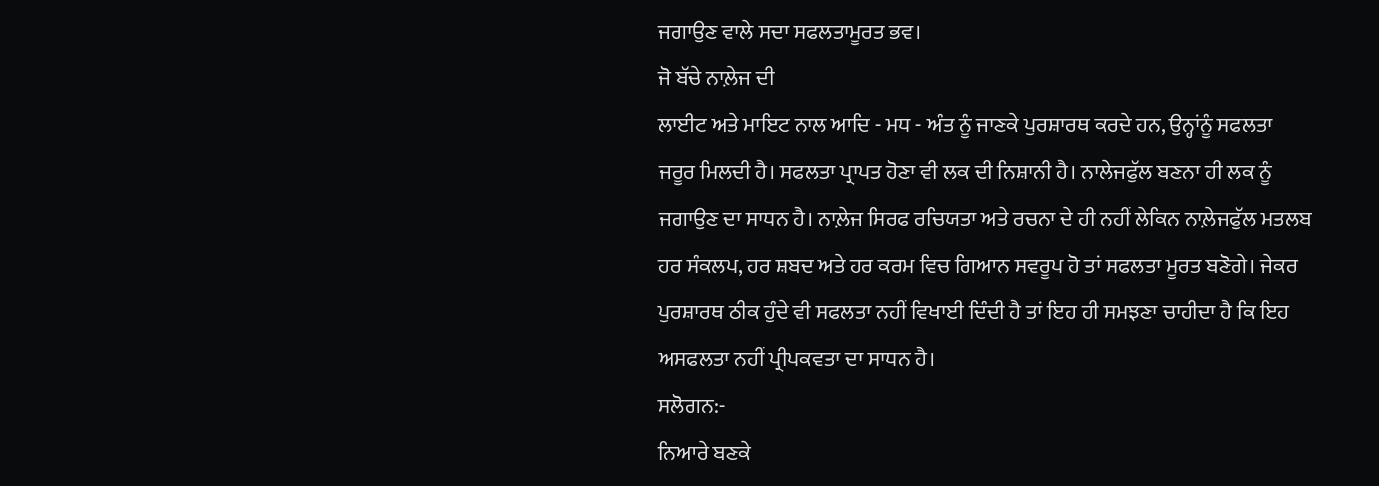ਜਗਾਉਣ ਵਾਲੇ ਸਦਾ ਸਫਲਤਾਮੂਰਤ ਭਵ।
ਜੋ ਬੱਚੇ ਨਾਲ਼ੇਜ ਦੀ
ਲਾਈਟ ਅਤੇ ਮਾਇਟ ਨਾਲ ਆਦਿ - ਮਧ - ਅੰਤ ਨੂੰ ਜਾਣਕੇ ਪੁਰਸ਼ਾਰਥ ਕਰਦੇ ਹਨ, ਉਨ੍ਹਾਂਨੂੰ ਸਫਲਤਾ
ਜਰੂਰ ਮਿਲਦੀ ਹੈ। ਸਫਲਤਾ ਪ੍ਰਾਪਤ ਹੋਣਾ ਵੀ ਲਕ ਦੀ ਨਿਸ਼ਾਨੀ ਹੈ। ਨਾਲੇਜਫੁੱਲ ਬਣਨਾ ਹੀ ਲਕ ਨੂੰ
ਜਗਾਉਣ ਦਾ ਸਾਧਨ ਹੈ। ਨਾਲ਼ੇਜ ਸਿਰਫ ਰਚਿਯਤਾ ਅਤੇ ਰਚਨਾ ਦੇ ਹੀ ਨਹੀਂ ਲੇਕਿਨ ਨਾਲ਼ੇਜਫੁੱਲ ਮਤਲਬ
ਹਰ ਸੰਕਲਪ, ਹਰ ਸ਼ਬਦ ਅਤੇ ਹਰ ਕਰਮ ਵਿਚ ਗਿਆਨ ਸਵਰੂਪ ਹੋ ਤਾਂ ਸਫਲਤਾ ਮੂਰਤ ਬਣੋਗੇ। ਜੇਕਰ
ਪੁਰਸ਼ਾਰਥ ਠੀਕ ਹੁੰਦੇ ਵੀ ਸਫਲਤਾ ਨਹੀਂ ਵਿਖਾਈ ਦਿੰਦੀ ਹੈ ਤਾਂ ਇਹ ਹੀ ਸਮਝਣਾ ਚਾਹੀਦਾ ਹੈ ਕਿ ਇਹ
ਅਸਫਲਤਾ ਨਹੀਂ ਪ੍ਰੀਪਕਵਤਾ ਦਾ ਸਾਧਨ ਹੈ।
ਸਲੋਗਨ:-
ਨਿਆਰੇ ਬਣਕੇ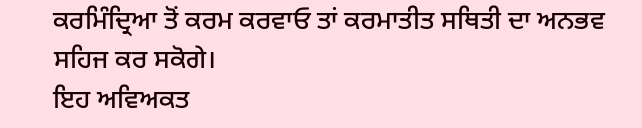ਕਰਮਿੰਦ੍ਰਿਆ ਤੋਂ ਕਰਮ ਕਰਵਾਓ ਤਾਂ ਕਰਮਾਤੀਤ ਸਥਿਤੀ ਦਾ ਅਨਭਵ ਸਹਿਜ ਕਰ ਸਕੋਗੇ।
ਇਹ ਅਵਿਅਕਤ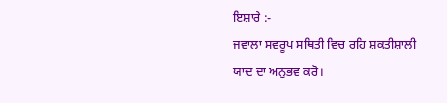ਇਸ਼ਾਰੇ :-
ਜਵਾਲਾ ਸਵਰੂਪ ਸਥਿਤੀ ਵਿਚ ਰਹਿ ਸ਼ਕਤੀਸ਼ਾਲੀ ਯਾਦ ਦਾ ਅਨੁਭਵ ਕਰੋ।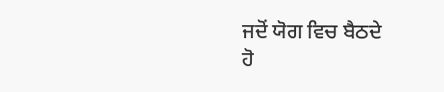ਜਦੋਂ ਯੋਗ ਵਿਚ ਬੈਠਦੇ
ਹੋ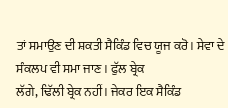ਤਾਂ ਸਮਾਉਣ ਦੀ ਸ਼ਕਤੀ ਸੈਕਿੰਡ ਵਿਚ ਯੂਜ ਕਰੋ। ਸੇਵਾ ਦੇ ਸੰਕਲਪ ਵੀ ਸਮਾ ਜਾਣ। ਫੁੱਲ ਬ੍ਰੇਕ
ਲੱਗੇ, ਢਿੱਲੀ ਬ੍ਰੇਕ ਨਹੀਂ। ਜੇਕਰ ਇਕ ਸੈਕਿੰਡ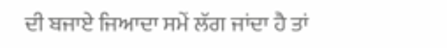ਦੀ ਬਜਾਏ ਜਿਆਦਾ ਸਮੇਂ ਲੱਗ ਜਾਂਦਾ ਹੈ ਤਾਂ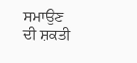ਸਮਾਉਣ
ਦੀ ਸ਼ਕਤੀ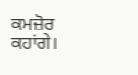ਕਮਜ਼ੋਰ ਕਹਾਂਗੇ।